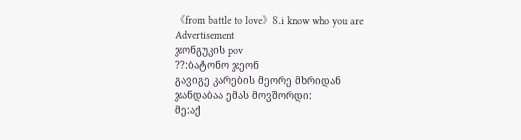《from battle to love》8.i know who you are
Advertisement
ჯონგუკის pov
??:ბატონო ჯეონ
გავიგე კარების მეორე მხრიდან
ჯანდაბაა ემას მოვშორდი:
მე:აქ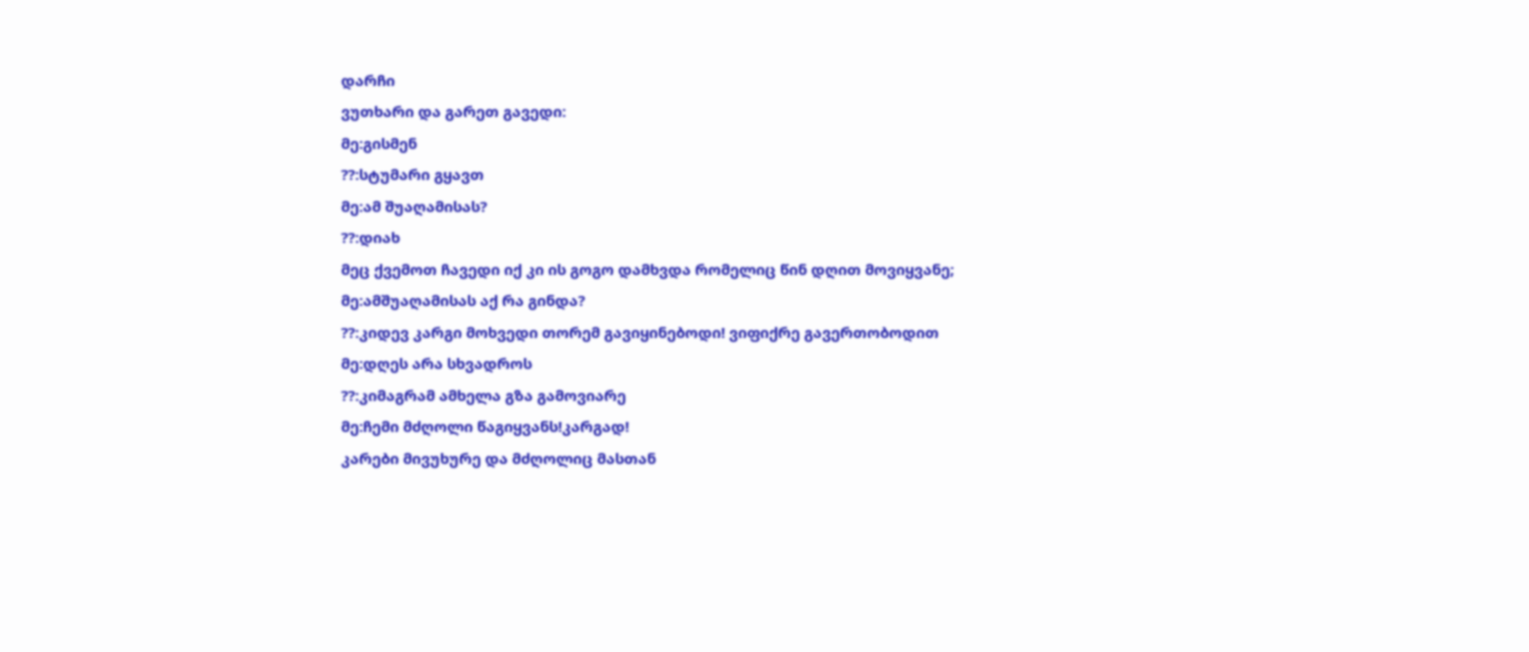დარჩი
ვუთხარი და გარეთ გავედი:
მე:გისმენ
??:სტუმარი გყავთ
მე:ამ შუაღამისას?
??:დიახ
მეც ქვემოთ ჩავედი იქ კი ის გოგო დამხვდა რომელიც წინ დღით მოვიყვანე;
მე:ამშუაღამისას აქ რა გინდა?
??:კიდევ კარგი მოხვედი თორემ გავიყინებოდი! ვიფიქრე გავერთობოდით
მე:დღეს არა სხვადროს
??:კიმაგრამ ამხელა გზა გამოვიარე
მე:ჩემი მძღოლი წაგიყვანს!კარგად!
კარები მივუხურე და მძღოლიც მასთან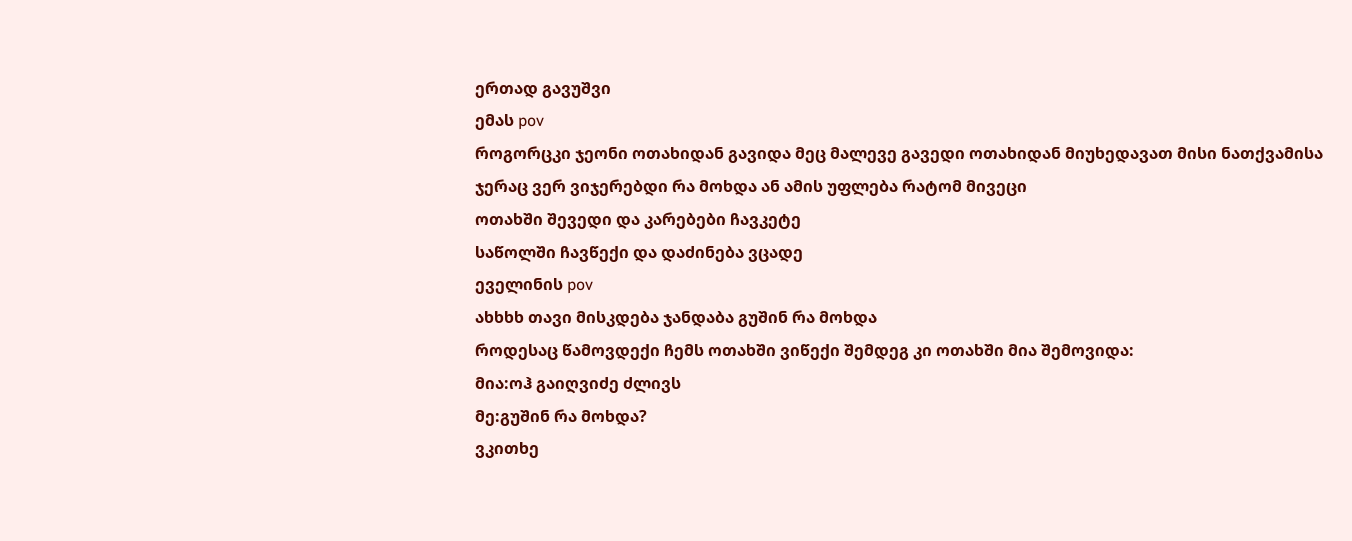ერთად გავუშვი
ემას pov
როგორცკი ჯეონი ოთახიდან გავიდა მეც მალევე გავედი ოთახიდან მიუხედავათ მისი ნათქვამისა
ჯერაც ვერ ვიჯერებდი რა მოხდა ან ამის უფლება რატომ მივეცი
ოთახში შევედი და კარებები ჩავკეტე
საწოლში ჩავწექი და დაძინება ვცადე
ეველინის pov
ახხხხ თავი მისკდება ჯანდაბა გუშინ რა მოხდა
როდესაც წამოვდექი ჩემს ოთახში ვიწექი შემდეგ კი ოთახში მია შემოვიდა:
მია:ოჰ გაიღვიძე ძლივს
მე:გუშინ რა მოხდა?
ვკითხე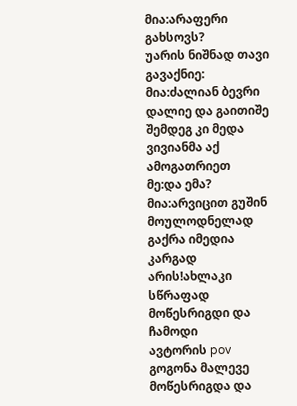მია:არაფერი გახსოვს?
უარის ნიშნად თავი გავაქნიე:
მია:ძალიან ბევრი დალიე და გაითიშე შემდეგ კი მედა ვივიანმა აქ ამოგათრიეთ
მე:და ემა?
მია:არვიცით გუშინ მოულოდნელად გაქრა იმედია კარგად არის!ახლაკი სწრაფად მოწესრიგდი და ჩამოდი
ავტორის pov
გოგონა მალევე მოწესრიგდა და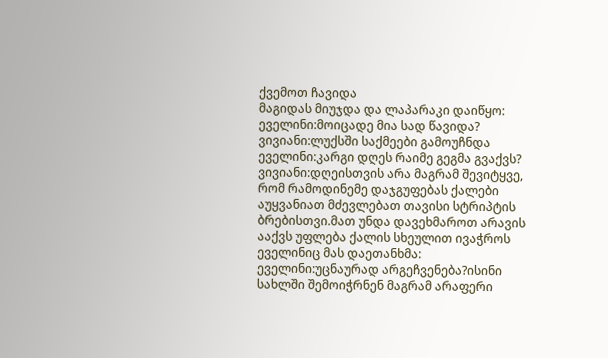ქვემოთ ჩავიდა
მაგიდას მიუჯდა და ლაპარაკი დაიწყო:
ეველინი:მოიცადე მია სად წავიდა?
ვივიანი:ლუქსში საქმეები გამოუჩნდა
ეველინი:კარგი დღეს რაიმე გეგმა გვაქვს?
ვივიანი:დღეისთვის არა მაგრამ შევიტყვე, რომ რამოდინემე დაჯგუფებას ქალები აუყვანიათ მძევლებათ თავისი სტრიპტის ბრებისთვი.მათ უნდა დავეხმაროთ არავის ააქვს უფლება ქალის სხეულით ივაჭროს
ეველინიც მას დაეთანხმა:
ეველინი:უცნაურად არგეჩვენება?ისინი სახლში შემოიჭრნენ მაგრამ არაფერი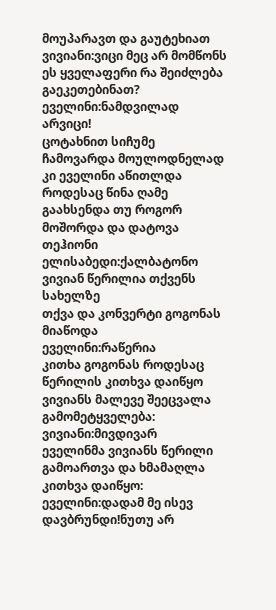მოუპარავთ და გაუტეხიათ
ვივიანი:ვიცი მეც არ მომწონს ეს ყველაფერი რა შეიძლება გაეკეთებინათ?
ეველინი:ნამდვილად არვიცი!
ცოტახნით სიჩუმე ჩამოვარდა მოულოდნელად კი ეველინი აწითლდა როდესაც წინა ღამე გაახსენდა თუ როგორ მოშორდა და დატოვა თეჰიონი
ელისაბედი:ქალბატონო ვივიან წერილია თქვენს სახელზე
თქვა და კონვერტი გოგონას მიაწოდა
ეველინი:რაწერია
კითხა გოგონას როდესაც წერილის კითხვა დაიწყო
ვივიანს მალევე შეეცვალა გამომეტყველება:
ვივიანი:მივდივარ
ეველინმა ვივიანს წერილი გამოართვა და ხმამაღლა კითხვა დაიწყო:
ეველინი:დადამ მე ისევ დავბრუნდი!ნუთუ არ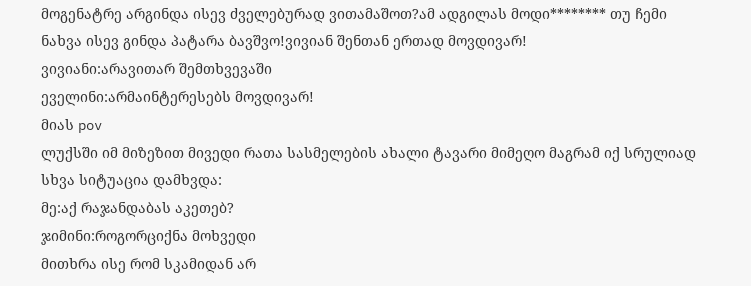მოგენატრე არგინდა ისევ ძველებურად ვითამაშოთ?ამ ადგილას მოდი******** თუ ჩემი ნახვა ისევ გინდა პატარა ბავშვო!ვივიან შენთან ერთად მოვდივარ!
ვივიანი:არავითარ შემთხვევაში
ეველინი:არმაინტერესებს მოვდივარ!
მიას pov
ლუქსში იმ მიზეზით მივედი რათა სასმელების ახალი ტავარი მიმეღო მაგრამ იქ სრულიად სხვა სიტუაცია დამხვდა:
მე:აქ რაჯანდაბას აკეთებ?
ჯიმინი:როგორციქნა მოხვედი
მითხრა ისე რომ სკამიდან არ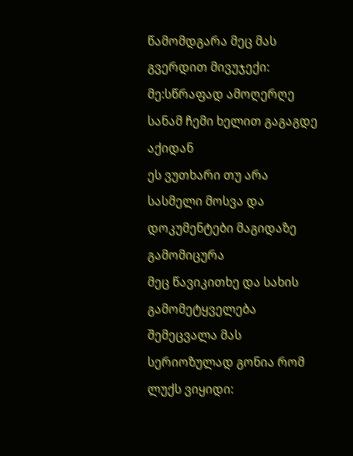წამომდგარა მეც მას გვერდით მივუჯექი:
მე:სწრაფად ამოღერღე სანამ ჩემი ხელით გაგაგდე აქიდან
ეს ვუთხარი თუ არა სასმელი მოსვა და დოკუმენტები მაგიდაზე გამომიცურა
მეც წავიკითხე და სახის გამომეტყველება შემეცვალა მას სერიოზულად გონია რომ ლუქს ვიყიდი: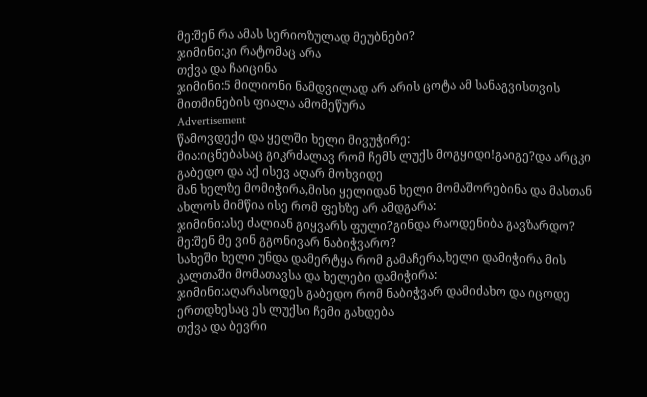მე:შენ რა ამას სერიოზულად მეუბნები?
ჯიმინი:კი რატომაც არა
თქვა და ჩაიცინა
ჯიმინი:5 მილიონი ნამდვილად არ არის ცოტა ამ სანაგვისთვის
მითმინების ფიალა ამომეწურა
Advertisement
წამოვდექი და ყელში ხელი მივუჭირე:
მია:იცნებასაც გიკრძალავ რომ ჩემს ლუქს მოგყიდი!გაიგე?და არცკი გაბედო და აქ ისევ აღარ მოხვიდე
მან ხელზე მომიჭირა,მისი ყელიდან ხელი მომაშორებინა და მასთან ახლოს მიმწია ისე რომ ფეხზე არ ამდგარა:
ჯიმინი:ასე ძალიან გიყვარს ფული?გინდა რაოდენიბა გავზარდო?
მე:შენ მე ვინ გგონივარ ნაბიჭვარო?
სახეში ხელი უნდა დამერტყა რომ გამაჩერა,ხელი დამიჭირა მის კალთაში მომათავსა და ხელები დამიჭირა:
ჯიმინი:აღარასოდეს გაბედო რომ ნაბიჭვარ დამიძახო და იცოდე ერთდხესაც ეს ლუქსი ჩემი გახდება
თქვა და ბევრი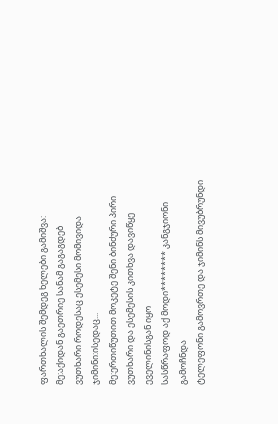ფართხალის შემდეგ ხელები გამიშვა:
მე:აქიდან გაეთრიე სანამ გაგაგდებ
ვუთხარი როდესაც ესემესი მომივიდა
ჯიმინი:ისედაც...
მე:ერთიწუთით მოკეტე შენი ბინძური პირი
ვუთხარი და ესემესის კითხვა დავიწყე
ეველინისგან იყო
სასწრაფოდ აქ მოდი******** კანგჯიონი გამოჩნდა
ტელეფონი გამოვრთე და ჯიმინს მივუბრუნდი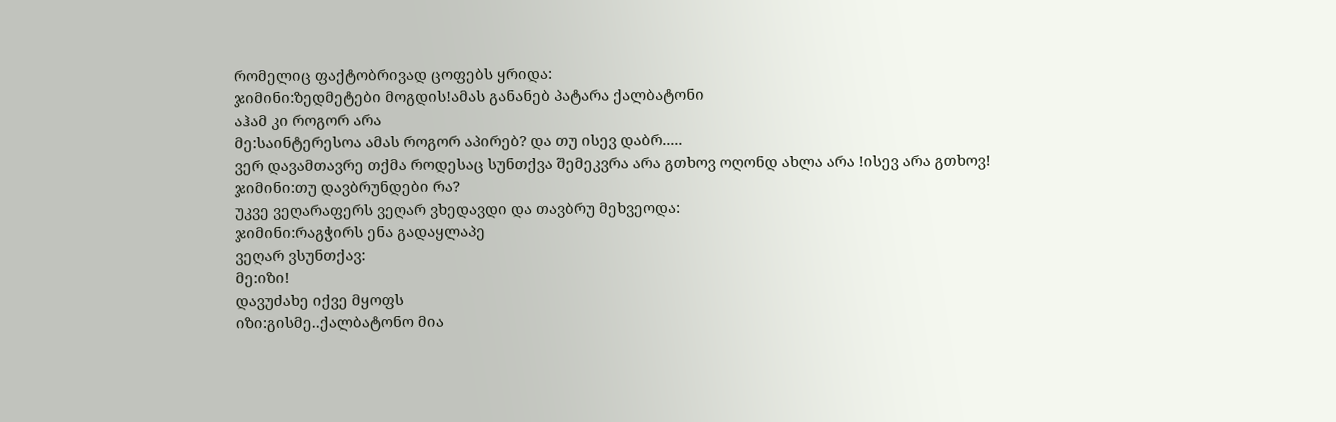რომელიც ფაქტობრივად ცოფებს ყრიდა:
ჯიმინი:ზედმეტები მოგდის!ამას განანებ პატარა ქალბატონი
აჰამ კი როგორ არა
მე:საინტერესოა ამას როგორ აპირებ? და თუ ისევ დაბრ.....
ვერ დავამთავრე თქმა როდესაც სუნთქვა შემეკვრა არა გთხოვ ოღონდ ახლა არა !ისევ არა გთხოვ!
ჯიმინი:თუ დავბრუნდები რა?
უკვე ვეღარაფერს ვეღარ ვხედავდი და თავბრუ მეხვეოდა:
ჯიმინი:რაგჭირს ენა გადაყლაპე
ვეღარ ვსუნთქავ:
მე:იზი!
დავუძახე იქვე მყოფს
იზი:გისმე..ქალბატონო მია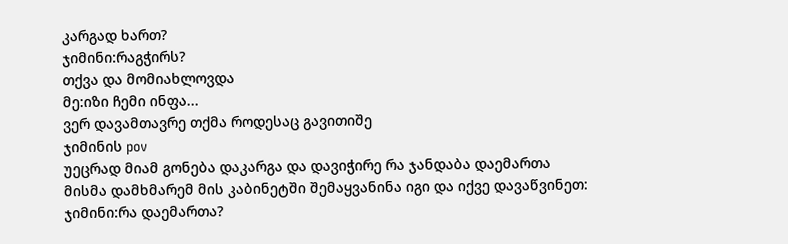კარგად ხართ?
ჯიმინი:რაგჭირს?
თქვა და მომიახლოვდა
მე:იზი ჩემი ინფა...
ვერ დავამთავრე თქმა როდესაც გავითიშე
ჯიმინის pov
უეცრად მიამ გონება დაკარგა და დავიჭირე რა ჯანდაბა დაემართა
მისმა დამხმარემ მის კაბინეტში შემაყვანინა იგი და იქვე დავაწვინეთ:
ჯიმინი:რა დაემართა?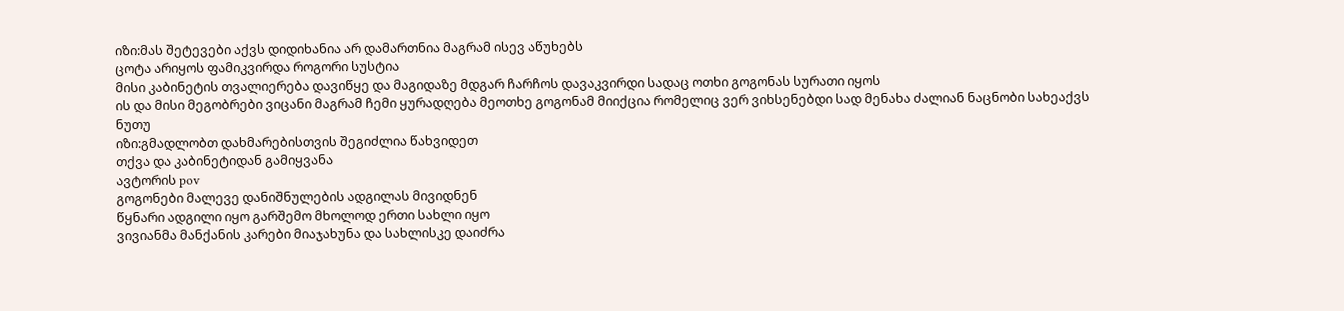იზი:მას შეტევები აქვს დიდიხანია არ დამართნია მაგრამ ისევ აწუხებს
ცოტა არიყოს ფამიკვირდა როგორი სუსტია
მისი კაბინეტის თვალიერება დავიწყე და მაგიდაზე მდგარ ჩარჩოს დავაკვირდი სადაც ოთხი გოგონას სურათი იყოს
ის და მისი მეგობრები ვიცანი მაგრამ ჩემი ყურადღება მეოთხე გოგონამ მიიქცია რომელიც ვერ ვიხსენებდი სად მენახა ძალიან ნაცნობი სახეაქვს
ნუთუ
იზი:გმადლობთ დახმარებისთვის შეგიძლია წახვიდეთ
თქვა და კაბინეტიდან გამიყვანა
ავტორის pov
გოგონები მალევე დანიშნულების ადგილას მივიდნენ
წყნარი ადგილი იყო გარშემო მხოლოდ ერთი სახლი იყო
ვივიანმა მანქანის კარები მიაჯახუნა და სახლისკე დაიძრა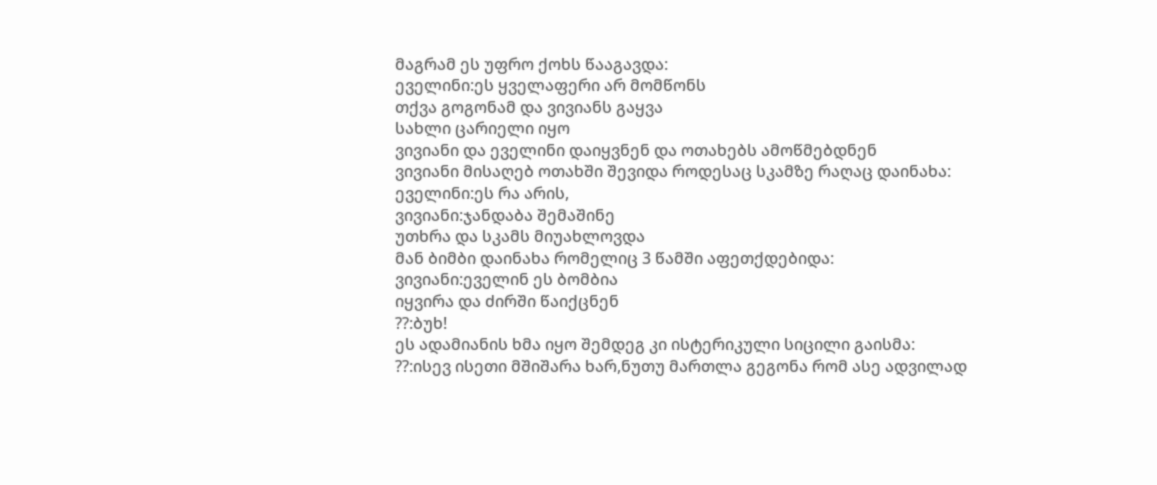მაგრამ ეს უფრო ქოხს წააგავდა:
ეველინი:ეს ყველაფერი არ მომწონს
თქვა გოგონამ და ვივიანს გაყვა
სახლი ცარიელი იყო
ვივიანი და ეველინი დაიყვნენ და ოთახებს ამოწმებდნენ
ვივიანი მისაღებ ოთახში შევიდა როდესაც სკამზე რაღაც დაინახა:
ეველინი:ეს რა არის,
ვივიანი:ჯანდაბა შემაშინე
უთხრა და სკამს მიუახლოვდა
მან ბიმბი დაინახა რომელიც 3 წამში აფეთქდებიდა:
ვივიანი:ეველინ ეს ბომბია
იყვირა და ძირში წაიქცნენ
??:ბუხ!
ეს ადამიანის ხმა იყო შემდეგ კი ისტერიკული სიცილი გაისმა:
??:ისევ ისეთი მშიშარა ხარ,ნუთუ მართლა გეგონა რომ ასე ადვილად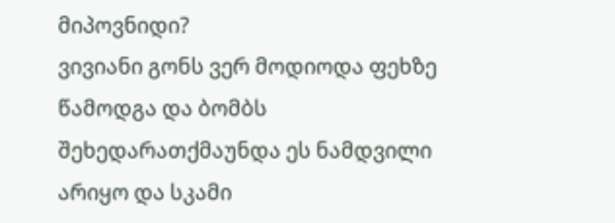მიპოვნიდი?
ვივიანი გონს ვერ მოდიოდა ფეხზე წამოდგა და ბომბს შეხედარათქმაუნდა ეს ნამდვილი არიყო და სკამი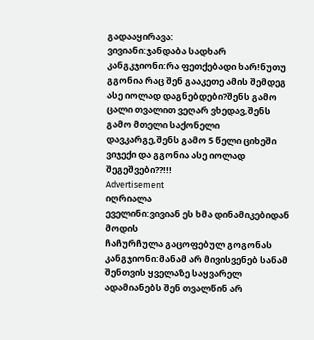გადააყირავა:
ვივიანი:ჯანდაბა სადხარ
კანგკჯიონი:რა ფეთქებადი ხარ!ნუთუ გგონია რაც შენ გააკეთე ამის შემდეგ ასე იოლად დაგნებდები?შენს გამო ცალი თვალით ვეღარ ვხედავ,შენს გამო მთელი საქონელი დავკარგე,შენს გამო 5 წელი ციხეში ვიჯექი და გგონია ასე იოლად შეგეშვები??!!!
Advertisement
იღრიალა
ეველინი:ვივიან ეს ხმა დინამიკებიდან მოდის
ჩაჩურჩულა გაცოფებულ გოგონას
კანგჯიონი:მანამ არ მივისვენებ სანამ შენთვის ყველაზე საყვარელ ადამიანებს შენ თვალწინ არ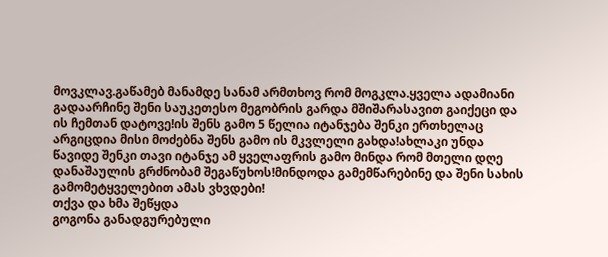მოვკლავ.გაწამებ მანამდე სანამ არმთხოვ რომ მოგკლა.ყველა ადამიანი გადაარჩინე შენი საუკეთესო მეგობრის გარდა მშიშარასავით გაიქეცი და ის ჩემთან დატოვე!ის შენს გამო 5 წელია იტანჯება შენკი ერთხელაც არგიცდია მისი მოძებნა შენს გამო ის მკვლელი გახდა!ახლაკი უნდა წავიდე შენკი თავი იტანჯე ამ ყველაფრის გამო მინდა რომ მთელი დღე დანაშაულის გრძნობამ შეგაწუხოს!მინდოდა გამემწარებინე და შენი სახის გამომეტყველებით ამას ვხვდები!
თქვა და ხმა შეწყდა
გოგონა განადგურებული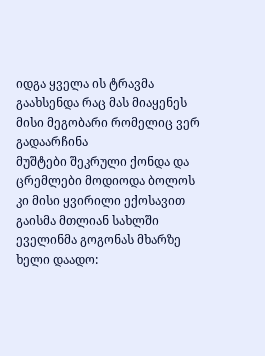იდგა ყველა ის ტრავმა გაახსენდა რაც მას მიაყენეს მისი მეგობარი რომელიც ვერ გადაარჩინა
მუშტები შეკრული ქონდა და ცრემლები მოდიოდა ბოლოს კი მისი ყვირილი ექოსავით გაისმა მთლიან სახლში
ეველინმა გოგონას მხარზე ხელი დაადო: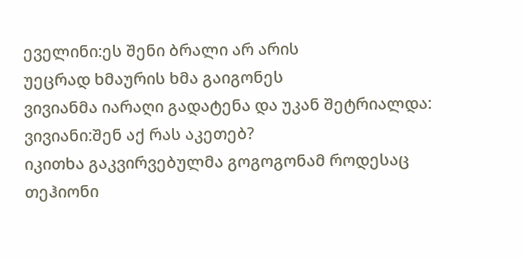ეველინი:ეს შენი ბრალი არ არის
უეცრად ხმაურის ხმა გაიგონეს
ვივიანმა იარაღი გადატენა და უკან შეტრიალდა:
ვივიანი:შენ აქ რას აკეთებ?
იკითხა გაკვირვებულმა გოგოგონამ როდესაც თეჰიონი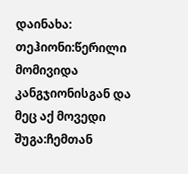დაინახა:
თეჰიონი:წერილი მომივიდა კანგჯიონისგან და მეც აქ მოვედი
შუგა:ჩემთან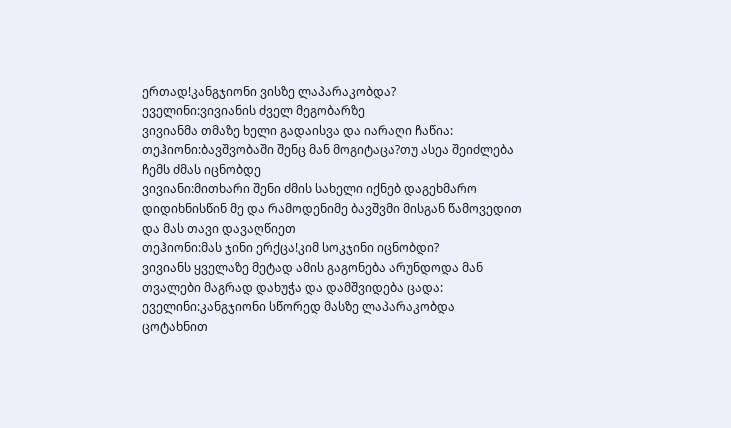ერთად!კანგჯიონი ვისზე ლაპარაკობდა?
ეველინი:ვივიანის ძველ მეგობარზე
ვივიანმა თმაზე ხელი გადაისვა და იარაღი ჩაწია:
თეჰიონი:ბავშვობაში შენც მან მოგიტაცა?თუ ასეა შეიძლება ჩემს ძმას იცნობდე
ვივიანი:მითხარი შენი ძმის სახელი იქნებ დაგეხმარო დიდიხნისწინ მე და რამოდენიმე ბავშვმი მისგან წამოვედით და მას თავი დავაღწიეთ
თეჰიონი:მას ჯინი ერქცა!კიმ სოკჯინი იცნობდი?
ვივიანს ყველაზე მეტად ამის გაგონება არუნდოდა მან თვალები მაგრად დახუჭა და დამშვიდება ცადა:
ეველინი:კანგჯიონი სწორედ მასზე ლაპარაკობდა
ცოტახნით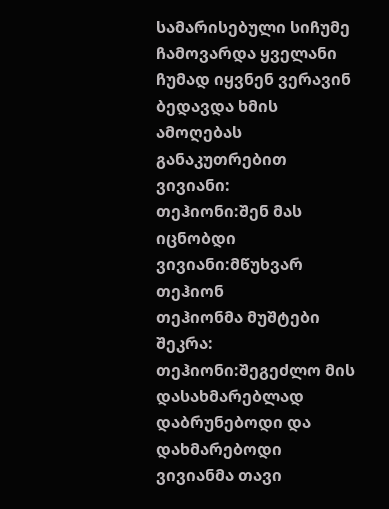სამარისებული სიჩუმე ჩამოვარდა ყველანი ჩუმად იყვნენ ვერავინ ბედავდა ხმის ამოღებას განაკუთრებით ვივიანი:
თეჰიონი:შენ მას იცნობდი
ვივიანი:მწუხვარ თეჰიონ
თეჰიონმა მუშტები შეკრა:
თეჰიონი:შეგეძლო მის დასახმარებლად დაბრუნებოდი და დახმარებოდი
ვივიანმა თავი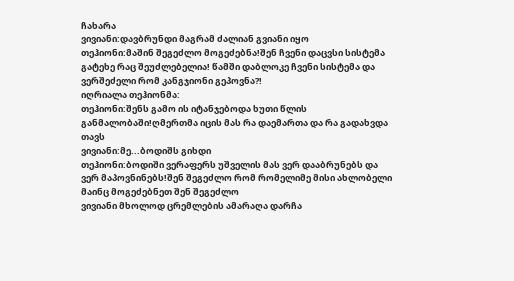ჩახარა
ვივიანი:დავბრუნდი მაგრამ ძალიან გვიანი იყო
თეჰიონი:მაშინ შეგეძლო მოგეძებნა!შენ ჩვენი დაცვსი სისტემა გატეხე რაც შეუძლებელია! წამში დაბლოკე ჩვენი სისტემა და ვერშეძელი რომ კანგჯიონი გეპოვნა?!
იღრიალა თეჰიონმა:
თეჰიონი:შენს გამო ის იტანჯებოდა ხუთი წლის განმალობაში!ღმერთმა იცის მას რა დაემართა და რა გადახვდა თავს
ვივიანი:მე...ბოდიშს გიხდი
თეჰიონი:ბოდიში ვერაფერს უშველის მას ვერ დააბრუნებს და ვერ მაპოვნინებს!შენ შეგეძლო რომ რომელიმე მისი ახლობელი მაინც მოგეძებნეთ შენ შეგეძლო
ვივიანი მხოლოდ ცრემლების ამარაღა დარჩა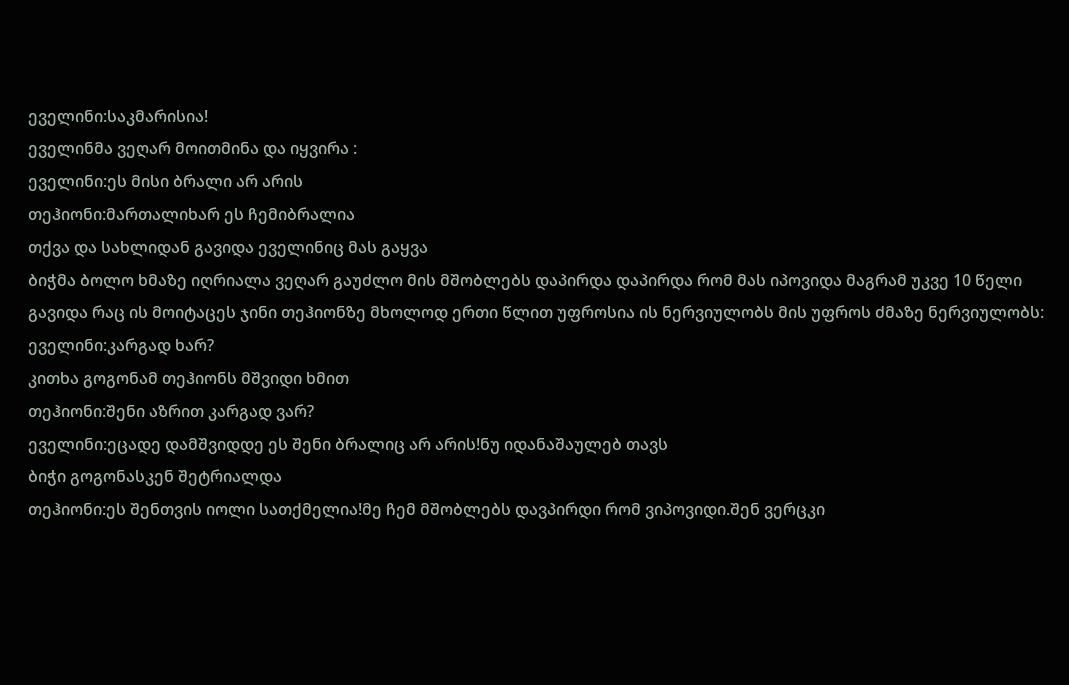ეველინი:საკმარისია!
ეველინმა ვეღარ მოითმინა და იყვირა :
ეველინი:ეს მისი ბრალი არ არის
თეჰიონი:მართალიხარ ეს ჩემიბრალია
თქვა და სახლიდან გავიდა ეველინიც მას გაყვა
ბიჭმა ბოლო ხმაზე იღრიალა ვეღარ გაუძლო მის მშობლებს დაპირდა დაპირდა რომ მას იპოვიდა მაგრამ უკვე 10 წელი გავიდა რაც ის მოიტაცეს ჯინი თეჰიონზე მხოლოდ ერთი წლით უფროსია ის ნერვიულობს მის უფროს ძმაზე ნერვიულობს:
ეველინი:კარგად ხარ?
კითხა გოგონამ თეჰიონს მშვიდი ხმით
თეჰიონი:შენი აზრით კარგად ვარ?
ეველინი:ეცადე დამშვიდდე ეს შენი ბრალიც არ არის!ნუ იდანაშაულებ თავს
ბიჭი გოგონასკენ შეტრიალდა
თეჰიონი:ეს შენთვის იოლი სათქმელია!მე ჩემ მშობლებს დავპირდი რომ ვიპოვიდი.შენ ვერცკი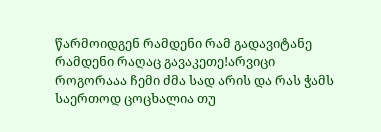წარმოიდგენ რამდენი რამ გადავიტანე რამდენი რაღაც გავაკეთე!არვიცი როგორააა ჩემი ძმა სად არის და რას ჭამს საერთოდ ცოცხალია თუ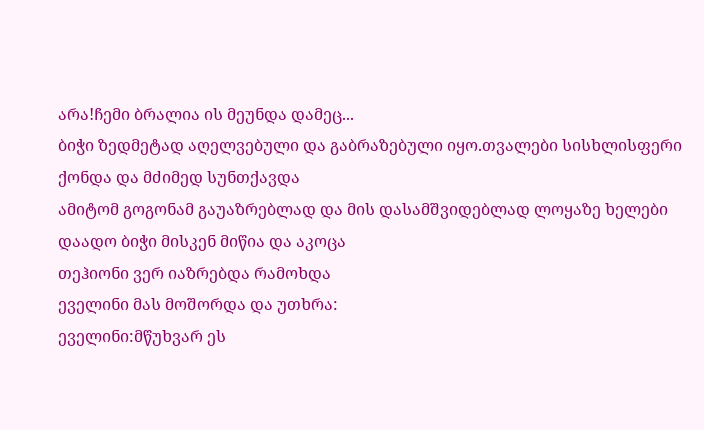არა!ჩემი ბრალია ის მეუნდა დამეც...
ბიჭი ზედმეტად აღელვებული და გაბრაზებული იყო.თვალები სისხლისფერი ქონდა და მძიმედ სუნთქავდა
ამიტომ გოგონამ გაუაზრებლად და მის დასამშვიდებლად ლოყაზე ხელები დაადო ბიჭი მისკენ მიწია და აკოცა
თეჰიონი ვერ იაზრებდა რამოხდა
ეველინი მას მოშორდა და უთხრა:
ეველინი:მწუხვარ ეს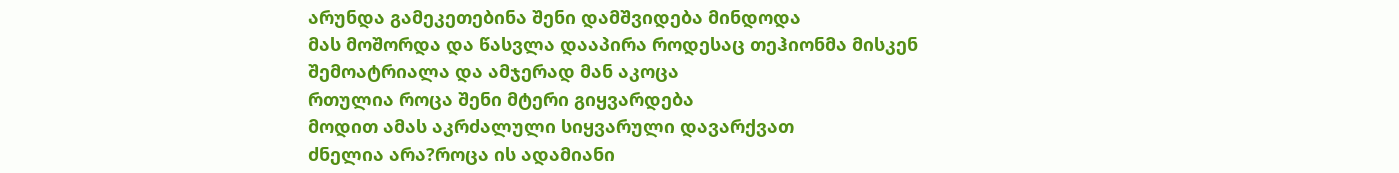არუნდა გამეკეთებინა შენი დამშვიდება მინდოდა
მას მოშორდა და წასვლა დააპირა როდესაც თეჰიონმა მისკენ შემოატრიალა და ამჯერად მან აკოცა
რთულია როცა შენი მტერი გიყვარდება
მოდით ამას აკრძალული სიყვარული დავარქვათ
ძნელია არა?როცა ის ადამიანი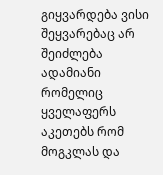გიყვარდება ვისი შეყვარებაც არ შეიძლება
ადამიანი რომელიც ყველაფერს აკეთებს რომ მოგკლას და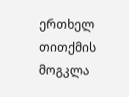ერთხელ თითქმის მოგკლა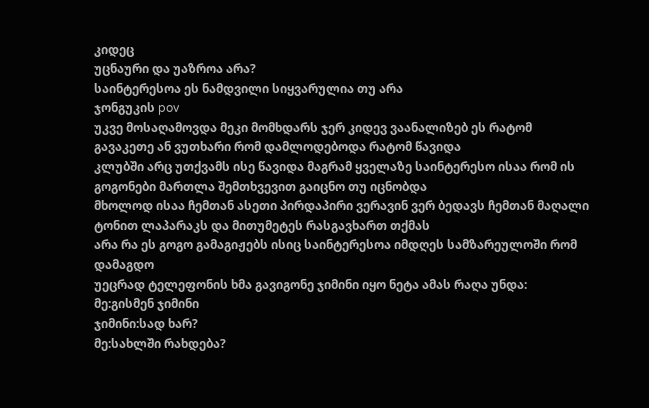კიდეც
უცნაური და უაზროა არა?
საინტერესოა ეს ნამდვილი სიყვარულია თუ არა
ჯონგუკის pov
უკვე მოსაღამოვდა მეკი მომხდარს ჯერ კიდევ ვაანალიზებ ეს რატომ გავაკეთე ან ვუთხარი რომ დამლოდებოდა რატომ წავიდა
კლუბში არც უთქვამს ისე წავიდა მაგრამ ყველაზე საინტერესო ისაა რომ ის გოგონები მართლა შემთხვევით გაიცნო თუ იცნობდა
მხოლოდ ისაა ჩემთან ასეთი პირდაპირი ვერავინ ვერ ბედავს ჩემთან მაღალი ტონით ლაპარაკს და მითუმეტეს რასგავხართ თქმას
არა რა ეს გოგო გამაგიჟებს ისიც საინტერესოა იმდღეს სამზარეულოში რომ დამაგდო
უეცრად ტელეფონის ხმა გავიგონე ჯიმინი იყო ნეტა ამას რაღა უნდა:
მე:გისმენ ჯიმინი
ჯიმინი:სად ხარ?
მე:სახლში რახდება?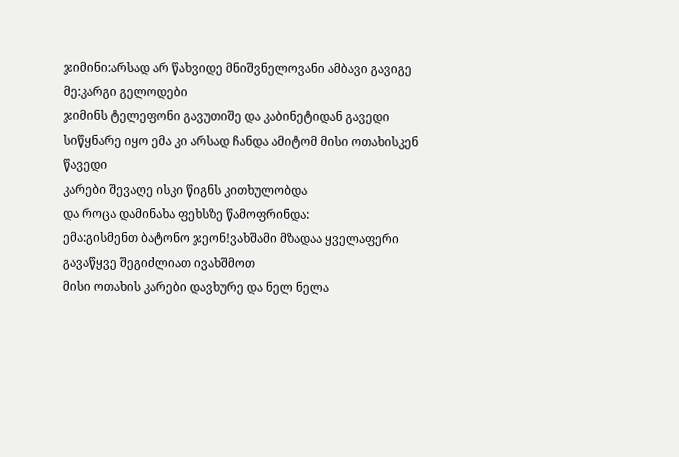ჯიმინი:არსად არ წახვიდე მნიშვნელოვანი ამბავი გავიგე
მე:კარგი გელოდები
ჯიმინს ტელეფონი გავუთიშე და კაბინეტიდან გავედი
სიწყნარე იყო ემა კი არსად ჩანდა ამიტომ მისი ოთახისკენ წავედი
კარები შევაღე ისკი წიგნს კითხულობდა
და როცა დამინახა ფეხსზე წამოფრინდა:
ემა:გისმენთ ბატონო ჯეონ!ვახშამი მზადაა ყველაფერი გავაწყვე შეგიძლიათ ივახშმოთ
მისი ოთახის კარები დავხურე და ნელ ნელა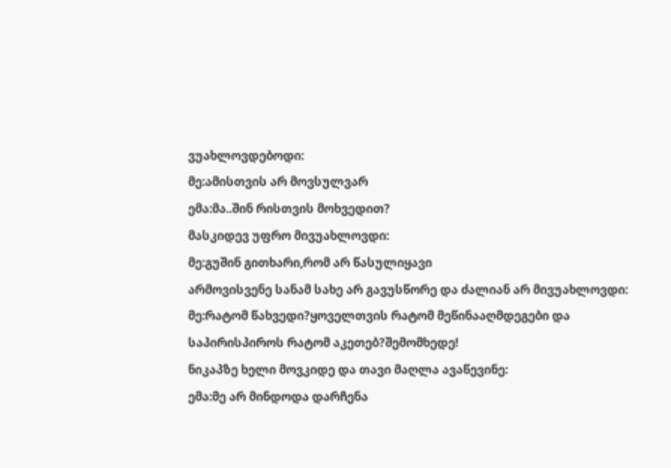ვუახლოვდებოდი:
მე:ამისთვის არ მოვსულვარ
ემა:მა..შინ რისთვის მოხვედით?
მასკიდევ უფრო მივუახლოვდი:
მე:გუშინ გითხარი,რომ არ წასულიყავი
არმოვისვენე სანამ სახე არ გავუსწორე და ძალიან არ მივუახლოვდი:
მე:რატომ წახვედი?ყოველთვის რატომ მეწინააღმდეგები და საპირისპიროს რატომ აკეთებ?შემომხედე!
ნიკაპზე ხელი მოვკიდე და თავი მაღლა ავაწევინე:
ემა:მე არ მინდოდა დარჩენა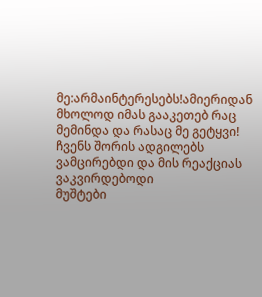მე:არმაინტერესებს!ამიერიდან მხოლოდ იმას გააკეთებ რაც მემინდა და რასაც მე გეტყვი!
ჩვენს შორის ადგილებს ვამცირებდი და მის რეაქციას ვაკვირდებოდი
მუშტები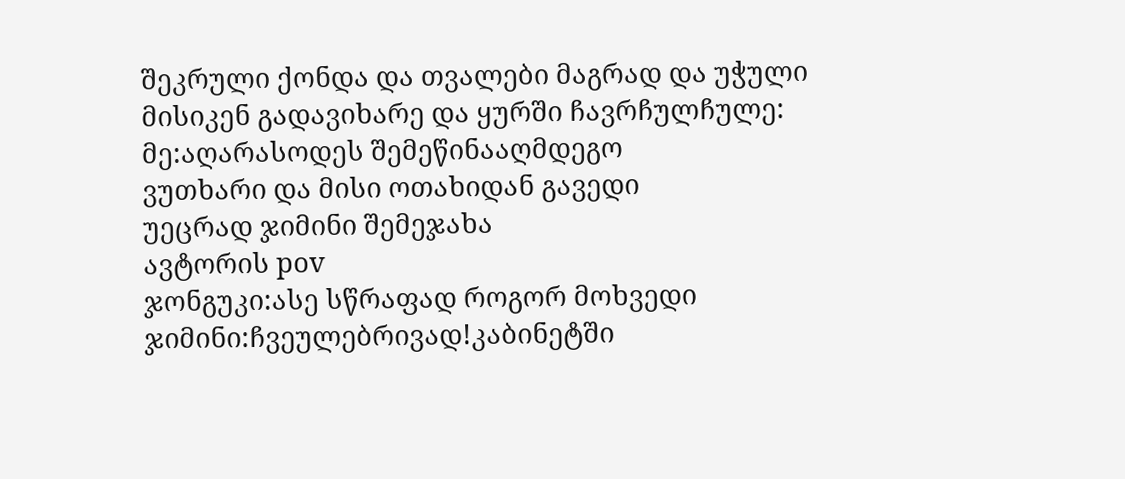შეკრული ქონდა და თვალები მაგრად და უჭული
მისიკენ გადავიხარე და ყურში ჩავრჩულჩულე:
მე:აღარასოდეს შემეწინააღმდეგო
ვუთხარი და მისი ოთახიდან გავედი
უეცრად ჯიმინი შემეჯახა
ავტორის pov
ჯონგუკი:ასე სწრაფად როგორ მოხვედი
ჯიმინი:ჩვეულებრივად!კაბინეტში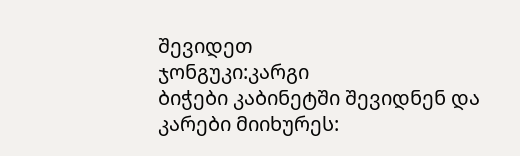შევიდეთ
ჯონგუკი:კარგი
ბიჭები კაბინეტში შევიდნენ და კარები მიიხურეს: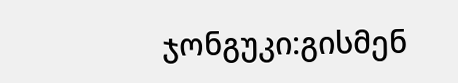ჯონგუკი:გისმენ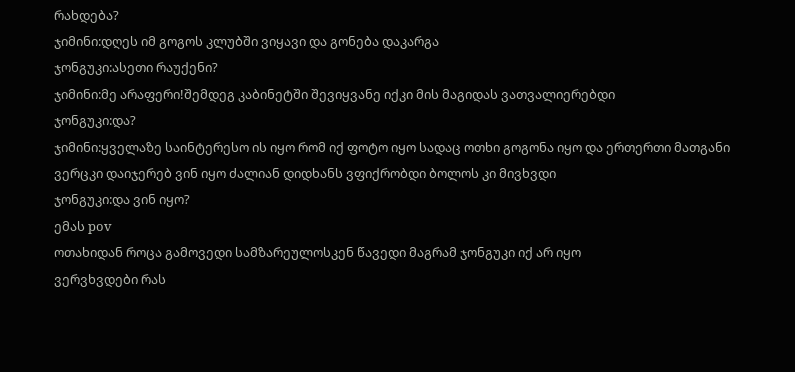რახდება?
ჯიმინი:დღეს იმ გოგოს კლუბში ვიყავი და გონება დაკარგა
ჯონგუკი:ასეთი რაუქენი?
ჯიმინი:მე არაფერი!შემდეგ კაბინეტში შევიყვანე იქკი მის მაგიდას ვათვალიერებდი
ჯონგუკი:და?
ჯიმინი:ყველაზე საინტერესო ის იყო რომ იქ ფოტო იყო სადაც ოთხი გოგონა იყო და ერთერთი მათგანი ვერცკი დაიჯერებ ვინ იყო ძალიან დიდხანს ვფიქრობდი ბოლოს კი მივხვდი
ჯონგუკი:და ვინ იყო?
ემას pov
ოთახიდან როცა გამოვედი სამზარეულოსკენ წავედი მაგრამ ჯონგუკი იქ არ იყო
ვერვხვდები რას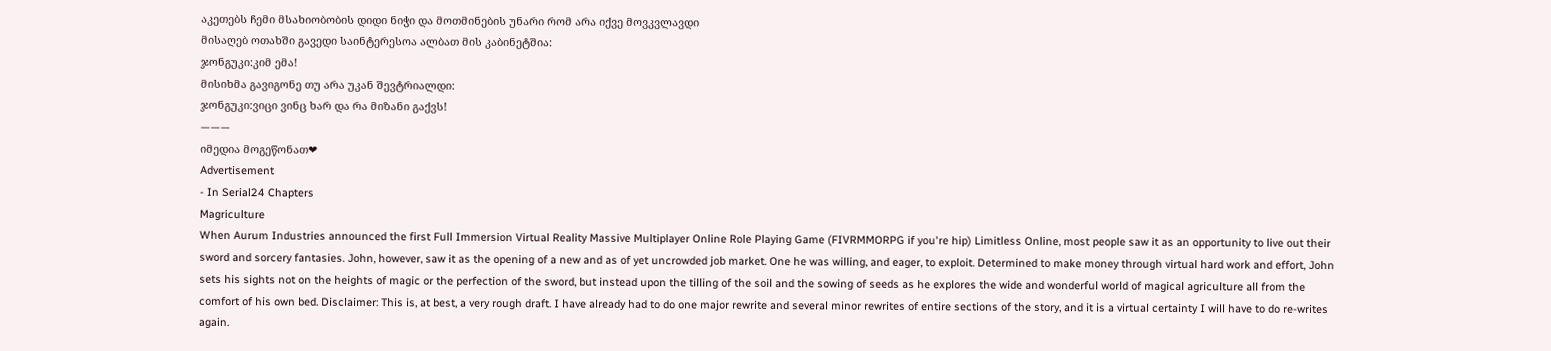აკეთებს ჩემი მსახიობობის დიდი ნიჭი და მოთმინების უნარი რომ არა იქვე მოვკვლავდი
მისაღებ ოთახში გავედი საინტერესოა ალბათ მის კაბინეტშია:
ჯონგუკი:კიმ ემა!
მისიხმა გავიგონე თუ არა უკან შევტრიალდი:
ჯონგუკი:ვიცი ვინც ხარ და რა მიზანი გაქვს!
———
იმედია მოგეწონათ❤
Advertisement
- In Serial24 Chapters
Magriculture
When Aurum Industries announced the first Full Immersion Virtual Reality Massive Multiplayer Online Role Playing Game (FIVRMMORPG if you're hip) Limitless Online, most people saw it as an opportunity to live out their sword and sorcery fantasies. John, however, saw it as the opening of a new and as of yet uncrowded job market. One he was willing, and eager, to exploit. Determined to make money through virtual hard work and effort, John sets his sights not on the heights of magic or the perfection of the sword, but instead upon the tilling of the soil and the sowing of seeds as he explores the wide and wonderful world of magical agriculture all from the comfort of his own bed. Disclaimer: This is, at best, a very rough draft. I have already had to do one major rewrite and several minor rewrites of entire sections of the story, and it is a virtual certainty I will have to do re-writes again.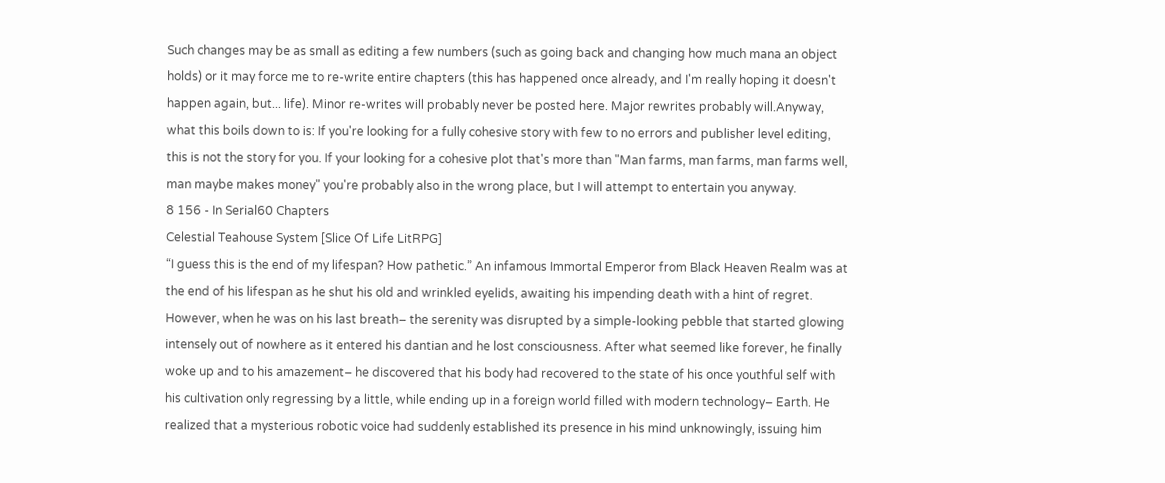Such changes may be as small as editing a few numbers (such as going back and changing how much mana an object holds) or it may force me to re-write entire chapters (this has happened once already, and I'm really hoping it doesn't happen again, but... life). Minor re-writes will probably never be posted here. Major rewrites probably will.Anyway, what this boils down to is: If you're looking for a fully cohesive story with few to no errors and publisher level editing, this is not the story for you. If your looking for a cohesive plot that's more than "Man farms, man farms, man farms well, man maybe makes money" you're probably also in the wrong place, but I will attempt to entertain you anyway.
8 156 - In Serial60 Chapters
Celestial Teahouse System [Slice Of Life LitRPG]
“I guess this is the end of my lifespan? How pathetic.” An infamous Immortal Emperor from Black Heaven Realm was at the end of his lifespan as he shut his old and wrinkled eyelids, awaiting his impending death with a hint of regret. However, when he was on his last breath– the serenity was disrupted by a simple-looking pebble that started glowing intensely out of nowhere as it entered his dantian and he lost consciousness. After what seemed like forever, he finally woke up and to his amazement– he discovered that his body had recovered to the state of his once youthful self with his cultivation only regressing by a little, while ending up in a foreign world filled with modern technology– Earth. He realized that a mysterious robotic voice had suddenly established its presence in his mind unknowingly, issuing him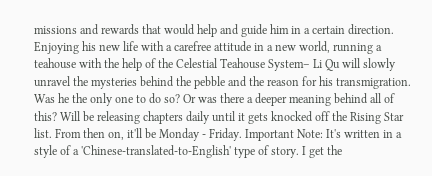missions and rewards that would help and guide him in a certain direction. Enjoying his new life with a carefree attitude in a new world, running a teahouse with the help of the Celestial Teahouse System– Li Qu will slowly unravel the mysteries behind the pebble and the reason for his transmigration. Was he the only one to do so? Or was there a deeper meaning behind all of this? Will be releasing chapters daily until it gets knocked off the Rising Star list. From then on, it'll be Monday - Friday. Important Note: It's written in a style of a 'Chinese-translated-to-English' type of story. I get the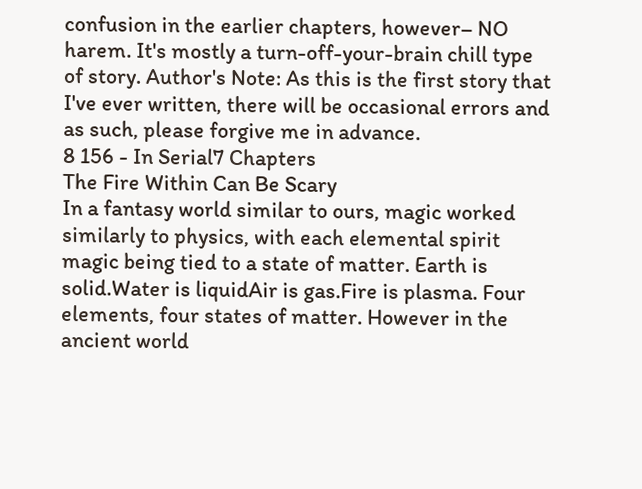confusion in the earlier chapters, however– NO harem. It's mostly a turn-off-your-brain chill type of story. Author's Note: As this is the first story that I've ever written, there will be occasional errors and as such, please forgive me in advance.
8 156 - In Serial7 Chapters
The Fire Within Can Be Scary
In a fantasy world similar to ours, magic worked similarly to physics, with each elemental spirit magic being tied to a state of matter. Earth is solid.Water is liquidAir is gas.Fire is plasma. Four elements, four states of matter. However in the ancient world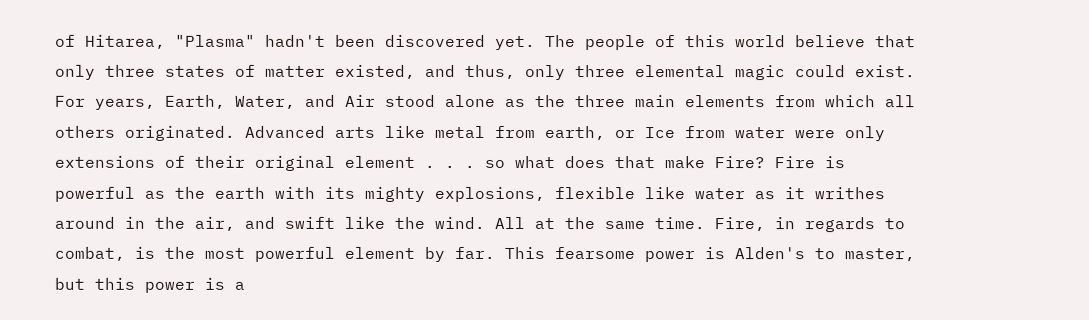of Hitarea, "Plasma" hadn't been discovered yet. The people of this world believe that only three states of matter existed, and thus, only three elemental magic could exist. For years, Earth, Water, and Air stood alone as the three main elements from which all others originated. Advanced arts like metal from earth, or Ice from water were only extensions of their original element . . . so what does that make Fire? Fire is powerful as the earth with its mighty explosions, flexible like water as it writhes around in the air, and swift like the wind. All at the same time. Fire, in regards to combat, is the most powerful element by far. This fearsome power is Alden's to master, but this power is a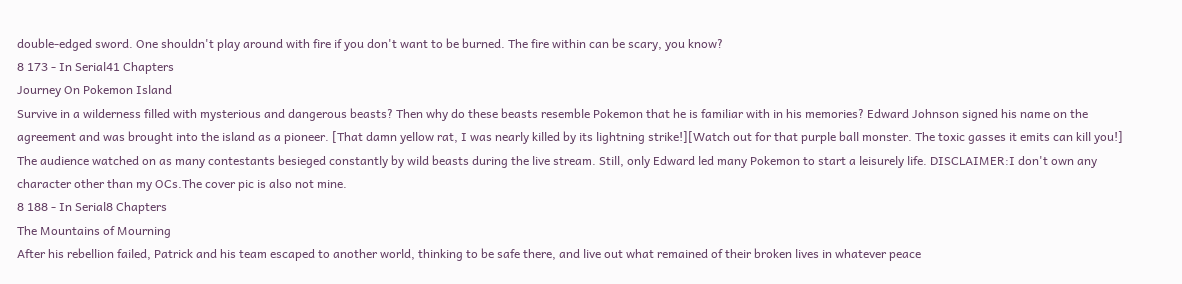double-edged sword. One shouldn't play around with fire if you don't want to be burned. The fire within can be scary, you know?
8 173 - In Serial41 Chapters
Journey On Pokemon Island
Survive in a wilderness filled with mysterious and dangerous beasts? Then why do these beasts resemble Pokemon that he is familiar with in his memories? Edward Johnson signed his name on the agreement and was brought into the island as a pioneer. [That damn yellow rat, I was nearly killed by its lightning strike!][Watch out for that purple ball monster. The toxic gasses it emits can kill you!] The audience watched on as many contestants besieged constantly by wild beasts during the live stream. Still, only Edward led many Pokemon to start a leisurely life. DISCLAIMER:I don't own any character other than my OCs.The cover pic is also not mine.
8 188 - In Serial8 Chapters
The Mountains of Mourning
After his rebellion failed, Patrick and his team escaped to another world, thinking to be safe there, and live out what remained of their broken lives in whatever peace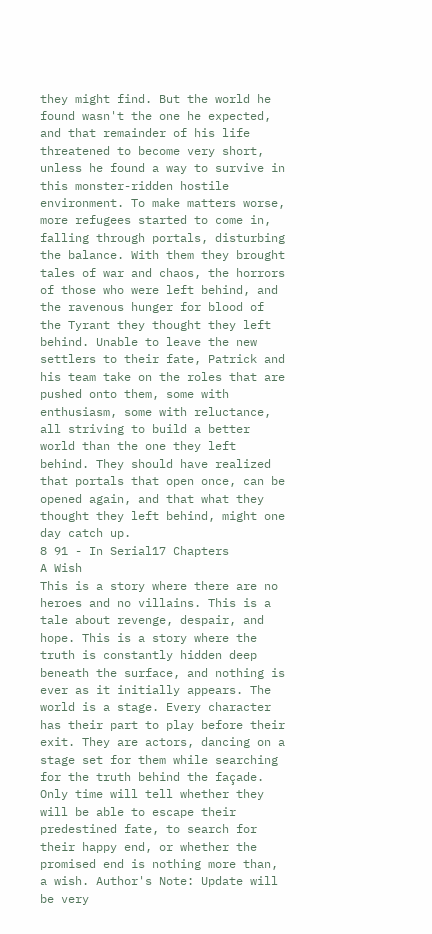they might find. But the world he found wasn't the one he expected, and that remainder of his life threatened to become very short, unless he found a way to survive in this monster-ridden hostile environment. To make matters worse, more refugees started to come in, falling through portals, disturbing the balance. With them they brought tales of war and chaos, the horrors of those who were left behind, and the ravenous hunger for blood of the Tyrant they thought they left behind. Unable to leave the new settlers to their fate, Patrick and his team take on the roles that are pushed onto them, some with enthusiasm, some with reluctance, all striving to build a better world than the one they left behind. They should have realized that portals that open once, can be opened again, and that what they thought they left behind, might one day catch up.
8 91 - In Serial17 Chapters
A Wish
This is a story where there are no heroes and no villains. This is a tale about revenge, despair, and hope. This is a story where the truth is constantly hidden deep beneath the surface, and nothing is ever as it initially appears. The world is a stage. Every character has their part to play before their exit. They are actors, dancing on a stage set for them while searching for the truth behind the façade. Only time will tell whether they will be able to escape their predestined fate, to search for their happy end, or whether the promised end is nothing more than, a wish. Author's Note: Update will be very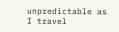unpredictable as I travel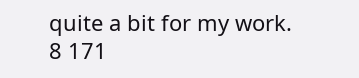quite a bit for my work.
8 171